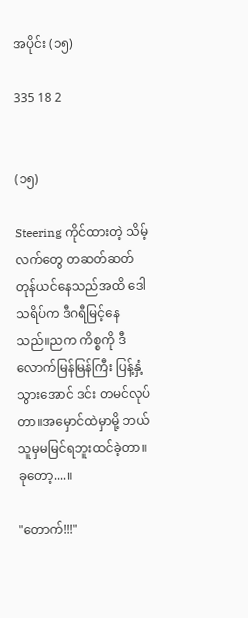အပိုင်း (၁၅)

335 18 2


(၁၅)

Steering ကိုင်ထားတဲ့ သိမ့် လက်တွေ တဆတ်ဆတ် တုန်ယင်နေသည်အထိ ဒေါသရိပ်က ဒီဂရီမြင့်နေသည်။ညက ကိစ္စကို ဒီလောက်မြန်မြန်ကြီး ပြန့်နှံ့သွားအောင် ဒင်း တမင်လုပ်တာ။အမှောင်ထဲမှာမို့ ဘယ်သူမှမမြင်ရဘူးထင်ခဲ့တာ။ခုတော့....။

"တောက်!!!"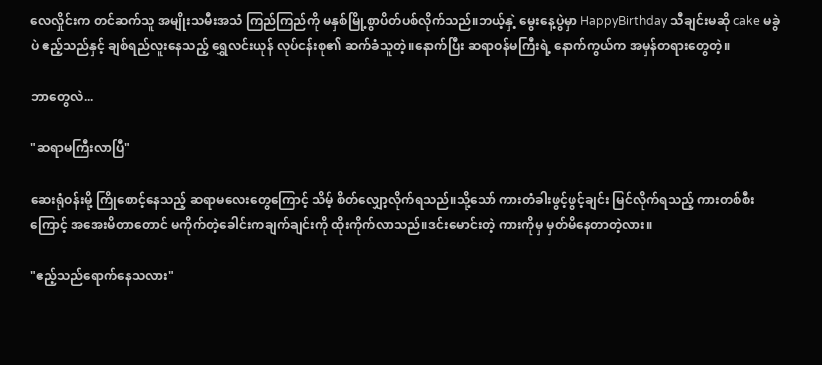လေလှိုင်းက တင်ဆက်သူ အမျိုးသမီးအသံ ကြည်ကြည်ကို မနှစ်မြို့စွာပိတ်ပစ်လိုက်သည်။ဘယ့်နှဲ့ မွေးနေ့ပွဲမှာ HappyBirthday သီချင်းမဆို cake မခွဲပဲ ဧည့်သည်နှင့် ချစ်ရည်လူးနေသည့် ရွှေလင်းယုန် လုပ်ငန်းစု၏ ဆက်ခံသူတဲ့။နောက်ပြီး ဆရာဝန်မကြီးရဲ့ နောက်ကွယ်က အမှန်တရားတွေတဲ့။

ဘာတွေလဲ...

"ဆရာမကြီးလာပြီ"

ဆေးရုံဝန်းမို့ ကြိုစောင့်နေသည့် ဆရာမလေးတွေကြောင့် သိမ့် စိတ်လျှော့လိုက်ရသည်။သို့သော် ကားတံခါးဖွင့်ဖွင့်ချင်း မြင်လိုက်ရသည့် ကားတစ်စီးကြောင့် အအေးမိတာတောင် မကိုက်တဲ့ခေါင်းကချက်ချင်းကို ထိုးကိုက်လာသည်။ဒင်းမောင်းတဲ့ ကားကိုမှ မှတ်မိနေတာတဲ့လား။

"ဧည့်သည်ရောက်နေသလား"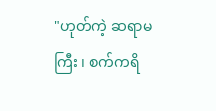"ဟုတ်ကဲ့ ဆရာမကြီး ၊ စက်ကရိ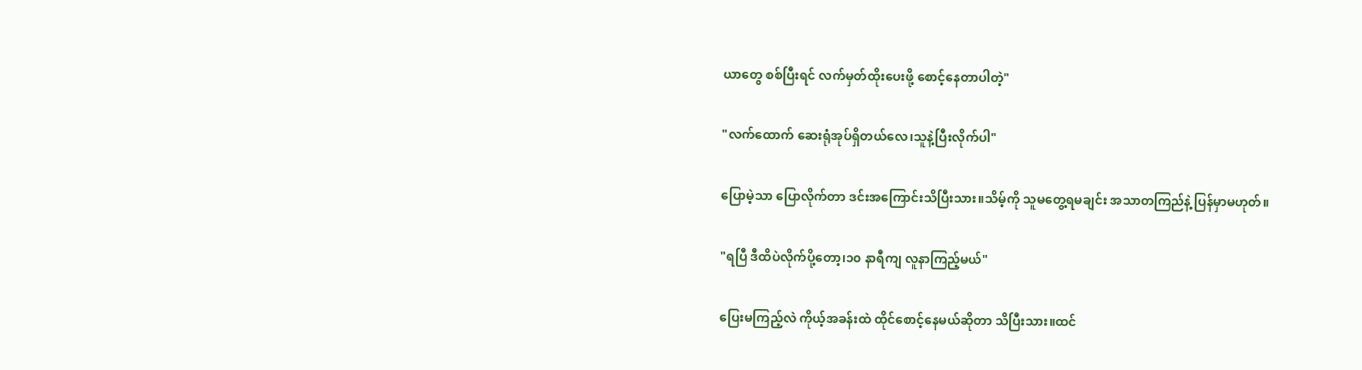ယာတွေ စစ်ပြီးရင် လက်မှတ်ထိုးပေးဖို့ စောင့်နေတာပါတဲ့"

"လက်ထောက် ဆေးရုံအုပ်ရှိတယ်လေ၊သူနဲ့ပြီးလိုက်ပါ"

ပြောမဲ့သာ ပြောလိုက်တာ ဒင်းအကြောင်းသိပြီးသား။သိမ့်ကို သူမတွေ့ရမချင်း အသာတကြည်နဲ့ ပြန်မှာမဟုတ်။

"ရပြီ ဒီထိပဲလိုက်ပို့တော့၊၁၀ နာရီကျ လူနာကြည့်မယ်"

ပြေးမကြည့်လဲ ကိုယ့်အခန်းထဲ ထိုင်စောင့်နေမယ်ဆိုတာ သိပြီးသား။ထင်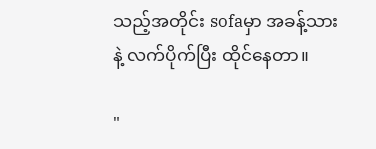သည့်အတိုင်း sofaမှာ အခန့်သားနဲ့ လက်ပိုက်ပြီး ထိုင်နေတာ။

"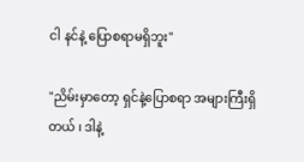ငါ နင်နဲ့ ပြောစရာမရှိဘူး"

"ညိမ်းမှာတော့ ရှင်နဲ့ပြောစရာ အများကြီးရှိတယ် ၊ ဒါနဲ့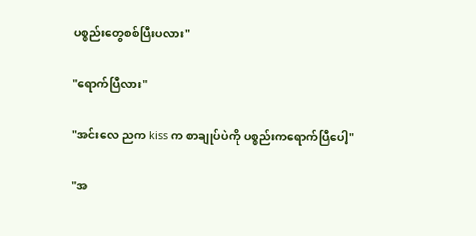ပစ္စည်းတွေစစ်ပြီးပလား"

"ရောက်ပြီလား"

"အင်းလေ ညက kiss က စာချုပ်ပဲကို ပစ္စည်းကရောက်ပြီပေါ့"

"အ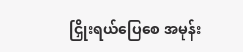ငြှိုးရယ်ပြေစေ အမုန်း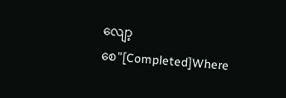လျော့စေ"[Completed]Where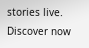stories live. Discover now